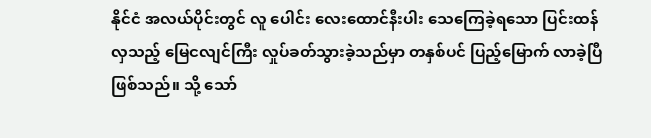နိုင်ငံ အလယ်ပိုင်းတွင် လူ ပေါင်း လေးထောင်နီးပါး သေကြေခဲ့ရသော ပြင်းထန်လှသည့် မြေငလျင်ကြီး လှုပ်ခတ်သွားခဲ့သည်မှာ တနှစ်ပင် ပြည့်မြောက် လာခဲ့ပြီ ဖြစ်သည်။ သို့ သော်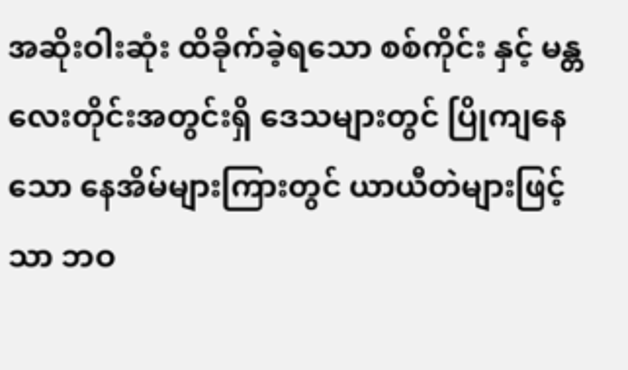အဆိုးဝါးဆုံး ထိခိုက်ခဲ့ရသော စစ်ကိုင်း နှင့် မန္တလေးတိုင်းအတွင်းရှိ ဒေသများတွင် ပြိုကျနေသော နေအိမ်များကြားတွင် ယာယီတဲများဖြင့်သာ ဘဝ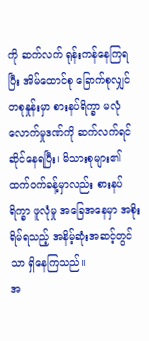ကို ဆက်လက် ရုန်းကန်နေကြရပြီး အိမ်ထောင်စု ခြောက်စုလျှင် တစုနှုန်းမှာ စားနပ်ရိက္ခာ မလုံလောက်မှုဒဏ်ကို ဆက်လက်ရင်ဆိုင်နေရပြီး၊ မိသားစုများ၏ ထက်ဝက်ခန့်မှာလည်း စားနပ်ရိက္ခာ ဖူလုံမှု အခြေအနေမှာ အစိုးရိမ်ရသည့် အနိမ့်ဆုံးအဆင့်တွင်သာ ရှိနေကြသည်။
အ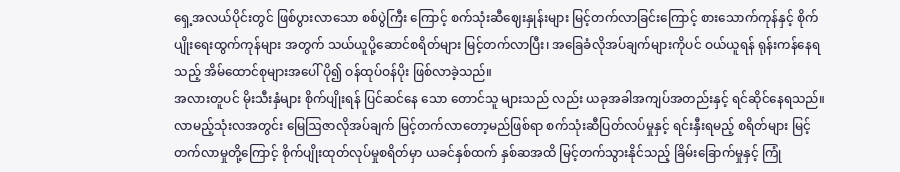ရှေ့အလယ်ပိုင်းတွင် ဖြစ်ပွားလာသော စစ်ပွဲကြီး ကြောင့် စက်သုံးဆီဈေးနှုန်းများ မြင့်တက်လာခြင်းကြောင့် စားသောက်ကုန်နှင့် စိုက်ပျိုးရေးထွက်ကုန်များ အတွက် သယ်ယူပို့ဆောင်စရိတ်များ မြင့်တက်လာပြီး၊ အခြေခံလိုအပ်ချက်များကိုပင် ဝယ်ယူရန် ရုန်းကန်နေရသည့် အိမ်ထောင်စုများအပေါ် ပို၍ ဝန်ထုပ်ဝန်ပိုး ဖြစ်လာခဲ့သည်။
အလားတူပင် မိုးသီးနှံများ စိုက်ပျိုးရန် ပြင်ဆင်နေ သော တောင်သူ များသည် လည်း ယခုအခါအကျပ်အတည်းနှင့် ရင်ဆိုင်နေရသည်။ လာမည့်သုံးလအတွင်း မြေဩဇာလိုအပ်ချက် မြင့်တက်လာတော့မည်ဖြစ်ရာ စက်သုံးဆီပြတ်လပ်မှုနှင့် ရင်းနှီးရမည့် စရိတ်များ မြင့်တက်လာမှုတို့ကြောင့် စိုက်ပျိုးထုတ်လုပ်မှုစရိတ်မှာ ယခင်နှစ်ထက် နှစ်ဆအထိ မြင့်တက်သွားနိုင်သည့် ခြိမ်းခြောက်မှုနှင့် ကြုံ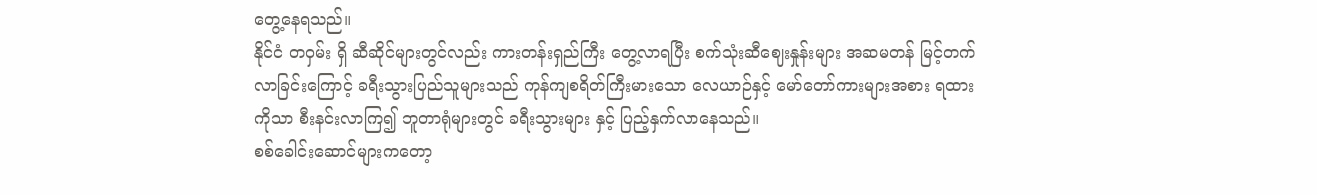တွေ့နေရသည်။
နိုင်ငံ တဝှမ်း ရှိ ဆီဆိုင်များတွင်လည်း ကားတန်းရှည်ကြီး တွေ့လာရပြီး စက်သုံးဆီဈေးနှုန်းများ အဆမတန် မြင့်တက်လာခြင်းကြောင့် ခရီးသွားပြည်သူများသည် ကုန်ကျစရိတ်ကြီးမားသော လေယာဉ်နှင့် မော်တော်ကားများအစား ရထားကိုသာ စီးနင်းလာကြ၍ ဘူတာရုံများတွင် ခရီးသွားများ နှင့် ပြည့်နှက်လာနေသည်။
စစ်ခေါင်းဆောင်များကတော့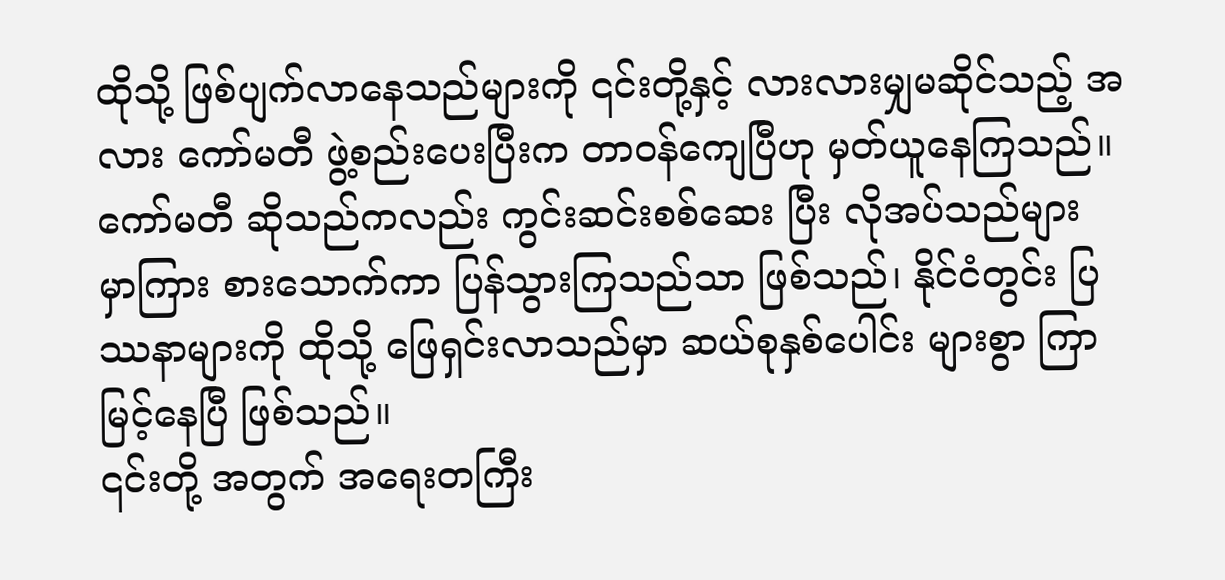ထိုသို့ ဖြစ်ပျက်လာနေသည်များကို ၎င်းတို့နှင့် လားလားမျှမဆိုင်သည့် အလား ကော်မတီ ဖွဲ့စည်းပေးပြီးက တာဝန်ကျေပြီဟု မှတ်ယူနေကြသည်။ ကော်မတီ ဆိုသည်ကလည်း ကွင်းဆင်းစစ်ဆေး ပြီး လိုအပ်သည်များ မှာကြား စားသောက်ကာ ပြန်သွားကြသည်သာ ဖြစ်သည်၊ နိုင်ငံတွင်း ပြဿနာများကို ထိုသို့ ဖြေရှင်းလာသည်မှာ ဆယ်စုနှစ်ပေါင်း များစွာ ကြာမြင့်နေပြီ ဖြစ်သည်။
၎င်းတို့ အတွက် အရေးတကြီး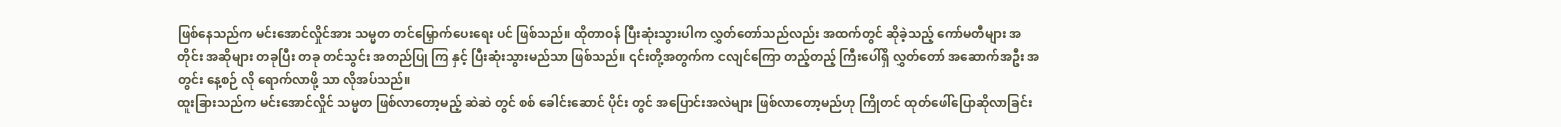ဖြစ်နေသည်က မင်းအောင်လှိုင်အား သမ္မတ တင်မြှောက်ပေးရေး ပင် ဖြစ်သည်။ ထိုတာဝန် ပြီးဆုံးသွားပါက လွှတ်တော်သည်လည်း အထက်တွင် ဆိုခဲ့သည့် ကော်မတီများ အတိုင်း အဆိုများ တခုပြီး တခု တင်သွင်း အတည်ပြု ကြ နှင့် ပြီးဆုံးသွားမည်သာ ဖြစ်သည်။ ၎င်းတို့အတွက်က ငလျင်ကြော တည့်တည့် ကြီးပေါ်ရှိ လွှတ်တော် အဆောက်အဦး အတွင်း နေ့စဉ် လို ရောက်လာဖို့ သာ လိုအပ်သည်။
ထူးခြားသည်က မင်းအောင်လှိုင် သမ္မတ ဖြစ်လာတော့မည့် ဆဲဆဲ တွင် စစ် ခေါင်းဆောင် ပိုင်း တွင် အပြောင်းအလဲများ ဖြစ်လာတော့မည်ဟု ကြိုတင် ထုတ်ဖေါ်ပြောဆိုလာခြင်း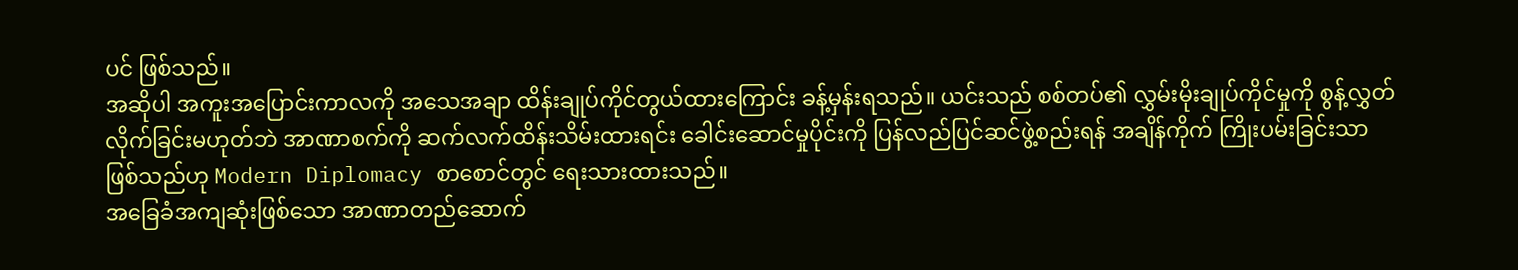ပင် ဖြစ်သည်။
အဆိုပါ အကူးအပြောင်းကာလကို အသေအချာ ထိန်းချုပ်ကိုင်တွယ်ထားကြောင်း ခန့်မှန်းရသည်။ ယင်းသည် စစ်တပ်၏ လွှမ်းမိုးချုပ်ကိုင်မှုကို စွန့်လွှတ်လိုက်ခြင်းမဟုတ်ဘဲ အာဏာစက်ကို ဆက်လက်ထိန်းသိမ်းထားရင်း ခေါင်းဆောင်မှုပိုင်းကို ပြန်လည်ပြင်ဆင်ဖွဲ့စည်းရန် အချိန်ကိုက် ကြိုးပမ်းခြင်းသာ ဖြစ်သည်ဟု Modern Diplomacy စာစောင်တွင် ရေးသားထားသည်။
အခြေခံအကျဆုံးဖြစ်သော အာဏာတည်ဆောက်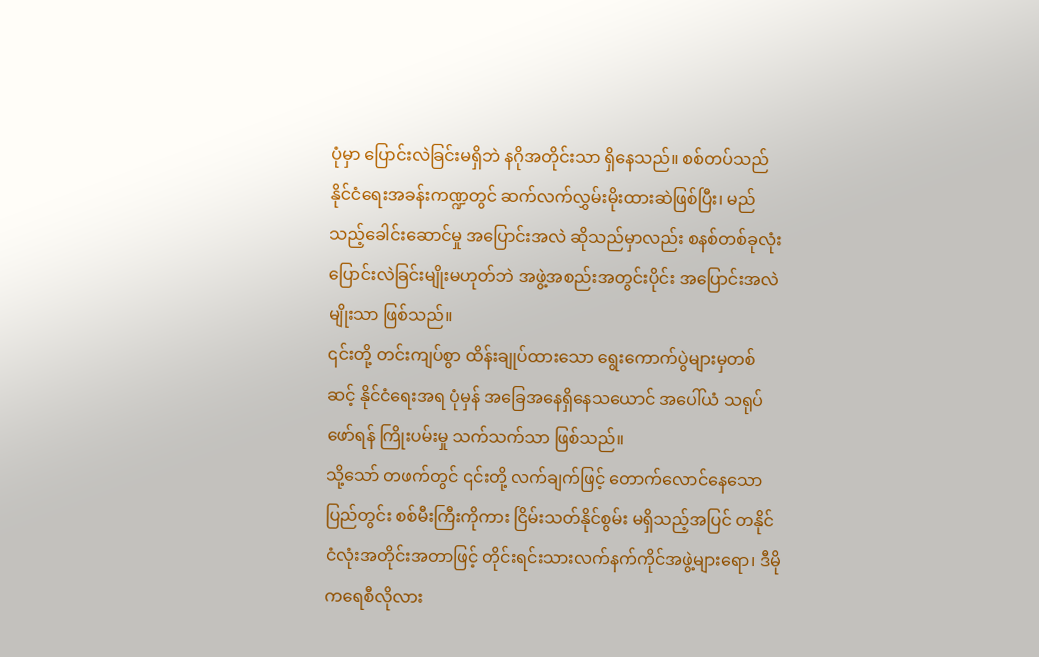ပုံမှာ ပြောင်းလဲခြင်းမရှိဘဲ နဂိုအတိုင်းသာ ရှိနေသည်။ စစ်တပ်သည် နိုင်ငံရေးအခန်းကဏ္ဍတွင် ဆက်လက်လွှမ်းမိုးထားဆဲဖြစ်ပြီး၊ မည်သည့်ခေါင်းဆောင်မှု အပြောင်းအလဲ ဆိုသည်မှာလည်း စနစ်တစ်ခုလုံး ပြောင်းလဲခြင်းမျိုးမဟုတ်ဘဲ အဖွဲ့အစည်းအတွင်းပိုင်း အပြောင်းအလဲမျိုးသာ ဖြစ်သည်။
၎င်းတို့ တင်းကျပ်စွာ ထိန်းချုပ်ထားသော ရွေးကောက်ပွဲများမှတစ်ဆင့် နိုင်ငံရေးအရ ပုံမှန် အခြေအနေရှိနေသယောင် အပေါ်ယံ သရုပ်ဖော်ရန် ကြိုးပမ်းမှု သက်သက်သာ ဖြစ်သည်။
သို့သော် တဖက်တွင် ၎င်းတို့ လက်ချက်ဖြင့် တောက်လောင်နေသော ပြည်တွင်း စစ်မီးကြီးကိုကား ငြိမ်းသတ်နိုင်စွမ်း မရှိသည့်အပြင် တနိုင်ငံလုံးအတိုင်းအတာဖြင့် တိုင်းရင်းသားလက်နက်ကိုင်အဖွဲ့များရော၊ ဒီမိုကရေစီလိုလား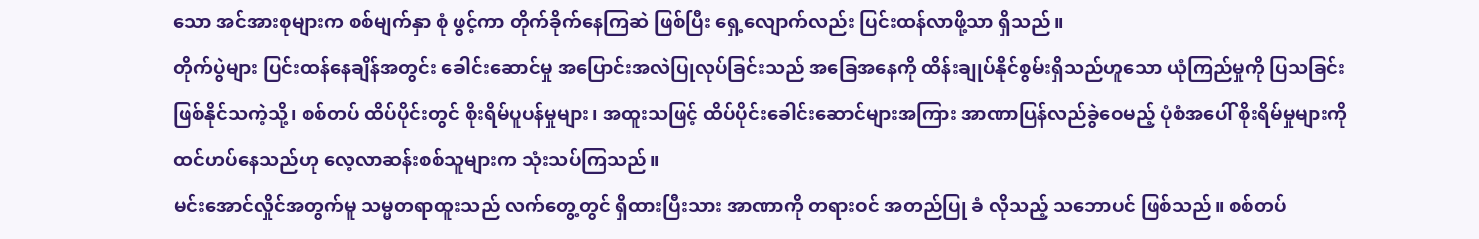သော အင်အားစုများက စစ်မျက်နှာ စုံ ဖွင့်ကာ တိုက်ခိုက်နေကြဆဲ ဖြစ်ပြီး ရှေ့လျောက်လည်း ပြင်းထန်လာဖို့သာ ရှိသည်။
တိုက်ပွဲများ ပြင်းထန်နေချိန်အတွင်း ခေါင်းဆောင်မှု အပြောင်းအလဲပြုလုပ်ခြင်းသည် အခြေအနေကို ထိန်းချုပ်နိုင်စွမ်းရှိသည်ဟူသော ယုံကြည်မှုကို ပြသခြင်းဖြစ်နိုင်သကဲ့သို့၊ စစ်တပ် ထိပ်ပိုင်းတွင် စိုးရိမ်ပူပန်မှုများ၊ အထူးသဖြင့် ထိပ်ပိုင်းခေါင်းဆောင်များအကြား အာဏာပြန်လည်ခွဲဝေမည့် ပုံစံအပေါ် စိုးရိမ်မှုများကို ထင်ဟပ်နေသည်ဟု လေ့လာဆန်းစစ်သူများက သုံးသပ်ကြသည်။
မင်းအောင်လှိုင်အတွက်မူ သမ္မတရာထူးသည် လက်တွေ့တွင် ရှိထားပြီးသား အာဏာကို တရားဝင် အတည်ပြု ခံ လိုသည့် သဘောပင် ဖြစ်သည်။ စစ်တပ်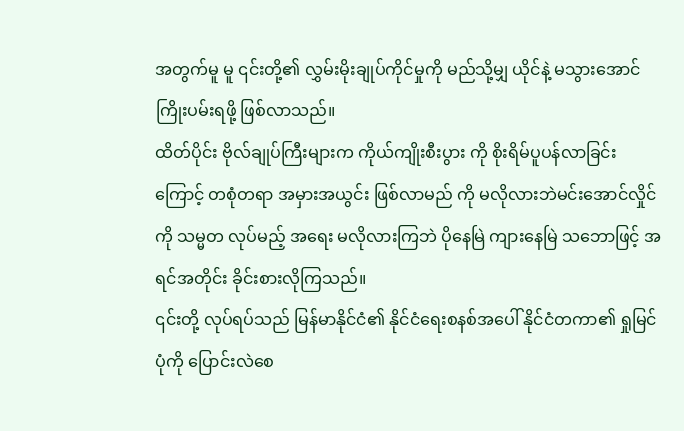အတွက်မူ မူ ၎င်းတို့၏ လွှမ်းမိုးချုပ်ကိုင်မှုကို မည်သို့မျှ ယိုင်နဲ့ မသွားအောင် ကြိုးပမ်းရဖို့ ဖြစ်လာသည်။
ထိတ်ပိုင်း ဗိုလ်ချုပ်ကြီးများက ကိုယ်ကျိုးစီးပွား ကို စိုးရိမ်ပူပန်လာခြင်း ကြောင့် တစုံတရာ အမှားအယွင်း ဖြစ်လာမည် ကို မလိုလားဘဲမင်းအောင်လှိုင်ကို သမ္မတ လုပ်မည့် အရေး မလိုလားကြဘဲ ပိုနေမြဲ ကျားနေမြဲ သဘောဖြင့် အရင်အတိုင်း ခိုင်းစားလိုကြသည်။
၎င်းတို့ လုပ်ရပ်သည် မြန်မာနိုင်ငံ၏ နိုင်ငံရေးစနစ်အပေါ် နိုင်ငံတကာ၏ ရှုမြင်ပုံကို ပြောင်းလဲစေ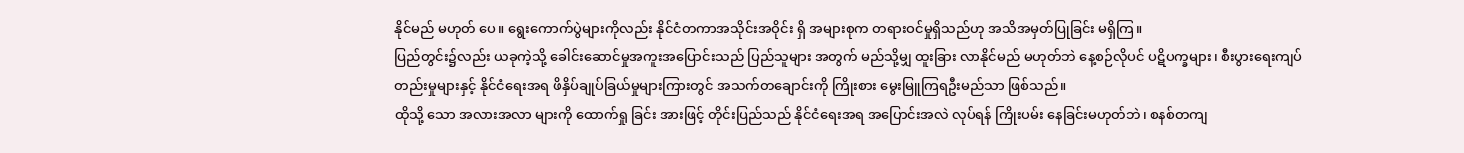နိုင်မည် မဟုတ် ပေ။ ရွေးကောက်ပွဲများကိုလည်း နိုင်ငံတကာအသိုင်းအဝိုင်း ရှိ အများစုက တရားဝင်မှုရှိသည်ဟု အသိအမှတ်ပြုခြင်း မရှိကြ။
ပြည်တွင်း၌လည်း ယခုကဲ့သို့ ခေါင်းဆောင်မှုအကူးအပြောင်းသည် ပြည်သူများ အတွက် မည်သို့မျှ ထူးခြား လာနိုင်မည် မဟုတ်ဘဲ နေ့စဉ်လိုပင် ပဋိပက္ခများ၊ စီးပွားရေးကျပ်တည်းမှုများနှင့် နိုင်ငံရေးအရ ဖိနှိပ်ချုပ်ခြယ်မှုများကြားတွင် အသက်တချောင်းကို ကြိုးစား မွေးမြူကြရဦးမည်သာ ဖြစ်သည်။
ထိုသို့ သော အလားအလာ များကို ထောက်ရှု ခြင်း အားဖြင့် တိုင်းပြည်သည် နိုင်ငံရေးအရ အပြောင်းအလဲ လုပ်ရန် ကြိုးပမ်း နေခြင်းမဟုတ်ဘဲ၊ စနစ်တကျ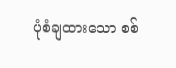ပုံစံချထားသော စစ်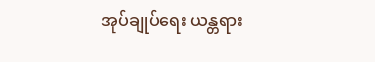အုပ်ချုပ်ရေး ယန္တရား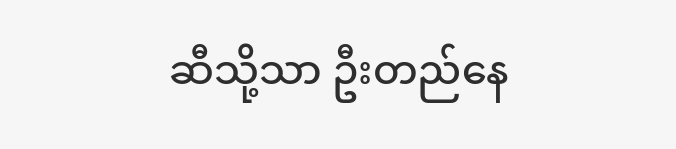ဆီသို့သာ ဦးတည်နေ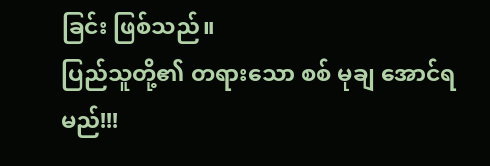ခြင်း ဖြစ်သည်။
ပြည်သူတို့၏ တရားသော စစ် မုချ အောင်ရမည်!!!